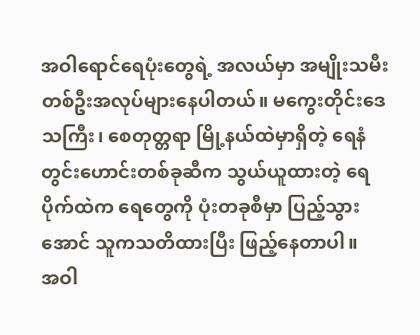အဝါရောင်ရေပုံးတွေရဲ့ အလယ်မှာ အမျိုးသမီးတစ်ဦးအလုပ်များနေပါတယ်။ မကွေးတိုင်းဒေသကြီး၊ စေတုတ္တရာ မြို့နယ်ထဲမှာရှိတဲ့ ရေနံတွင်းဟောင်းတစ်ခုဆီက သွယ်ယူထားတဲ့ ရေပိုက်ထဲက ရေတွေကို ပုံးတခုစီမှာ ပြည့်သွားအောင် သူကသတိထားပြီး ဖြည့်နေတာပါ။
အဝါ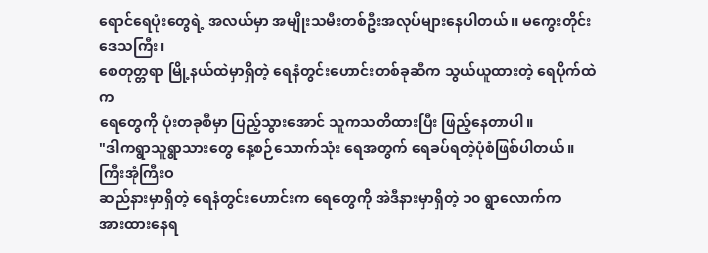ရောင်ရေပုံးတွေရဲ့ အလယ်မှာ အမျိုးသမီးတစ်ဦးအလုပ်များနေပါတယ်။ မကွေးတိုင်းဒေသကြီး၊
စေတုတ္တရာ မြို့နယ်ထဲမှာရှိတဲ့ ရေနံတွင်းဟောင်းတစ်ခုဆီက သွယ်ယူထားတဲ့ ရေပိုက်ထဲက
ရေတွေကို ပုံးတခုစီမှာ ပြည့်သွားအောင် သူကသတိထားပြီး ဖြည့်နေတာပါ။
"ဒါကရွာသူရွာသားတွေ နေ့စဉ်သောက်သုံး ရေအတွက် ရေခပ်ရတဲ့ပုံစံဖြစ်ပါတယ်။ ကြီးအုံကြီးဝ
ဆည်နားမှာရှိတဲ့ ရေနံတွင်းဟောင်းက ရေတွေကို အဲဒီနားမှာရှိတဲ့ ၁၀ ရွာလောက်က
အားထားနေရ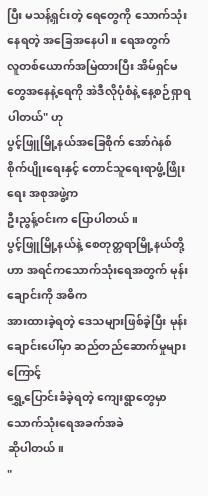ပြီး မသန့်ရှင်းတဲ့ ရေတွေကို သောက်သုံးနေရတဲ့ အခြေအနေပါ။ ရေအတွက်
လူတစ်ယောက်အမြဲထားပြီး အိမ်ရှင်မတွေအနေနဲ့ရေကို အဲဒီလိုပုံစံနဲ့ နေ့စဉ်ရှာရပါတယ်" ဟု
ပွင့်ဖြူမြို့နယ်အခြေစိုက် အော်ဂဲနစ်စိုက်ပျိုးရေးနှင့် တောင်သူရေးရာဖွံ့ဖြိုးရေး အစုအဖွဲ့က
ဦးညွန့်ဝင်းက ပြောပါတယ်။
ပွင့်ဖြူမြို့နယ်နဲ့ စေတုတ္တရာမြို့နယ်တို့ဟာ အရင်ကသောက်သုံးရေအတွက် မုန်းချောင်းကို အဓိက
အားထားခဲ့ရတဲ့ ဒေသများဖြစ်ခဲ့ပြီး မုန်းချောင်းပေါ်မှာ ဆည်တည်ဆောက်မှုများကြောင့်
ရွှေ့ပြောင်းခံခဲ့ရတဲ့ ကျေးရွာတွေမှာ သောက်သုံးရေအခက်အခဲ
ဆိုပါတယ်။
"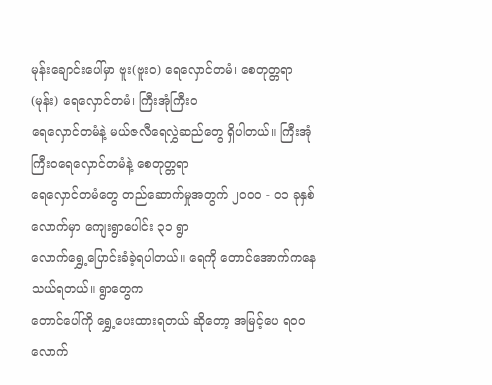မုန်းချောင်းပေါ်မှာ ဗူး(ဗူးဝ) ရေလှောင်တမံ၊ စေတုတ္တရာ (မုန်း) ရေလှောင်တမံ၊ ကြီးအုံကြီးဝ
ရေလှောင်တမံနဲ့ မယ်ဇလီရေလွှဲဆည်တွေ ရှိပါတယ်။ ကြီးအုံကြီးဝရေလှောင်တမံနဲ့ စေတုတ္တရာ
ရေလှောင်တမံတွေ တည်ဆောက်မှုအတွက် ၂၀၀၀ - ၀၁ ခုနှစ် လောက်မှာ ကျေးရွာပေါင်း ၃၁ ရွာ
လောက်ရွှေ့ပြောင်းခံခဲ့ရပါတယ်။ ရေကို တောင်အောက်ကနေ သယ်ရတယ်။ ရွာတွေက
တောင်ပေါ်ကို ရွှေ့ပေးထားရတယ် ဆိုတော့ အမြင့်ပေ ရ၀၀ လောက်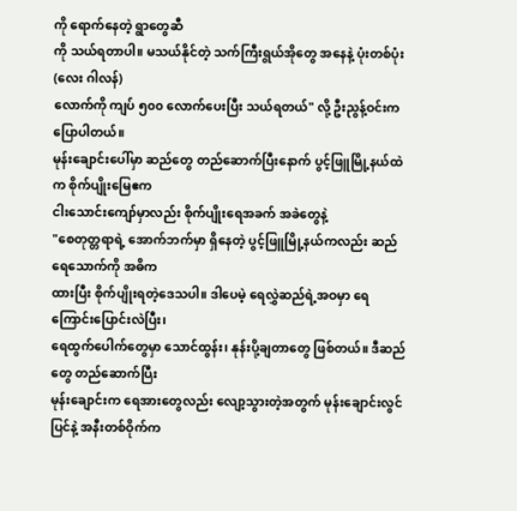ကို ရောက်နေတဲ့ ရွာတွေဆီ
ကို သယ်ရတာပါ။ မသယ်နိုင်တဲ့ သက်ကြီးရွယ်အိုတွေ အနေနဲ့ ပုံးတစ်ပုံး (လေး ဂါလန်)
လောက်ကို ကျပ် ၅၀၀ လောက်ပေးပြီး သယ်ရတယ်" လို့ ဦးညွန့်ဝင်းက ပြောပါတယ်။
မုန်းချောင်းပေါ်မှာ ဆည်တွေ တည်ဆောက်ပြီးနောက် ပွင့်ဖြူမြို့နယ်ထဲက စိုက်ပျိုးမြေဧက
ငါးသောင်းကျော်မှာလည်း စိုက်ပျိုးရေအခက် အခဲတွေနဲ့
"စေတုတ္တရာရဲ့ အောက်ဘက်မှာ ရှိနေတဲ့ ပွင့်ဖြူမြို့နယ်ကလည်း ဆည်ရေသောက်ကို အဓိက
ထားပြီး စိုက်ပျိုးရတဲ့ဒေသပါ။ ဒါပေမဲ့ ရေလွှဲဆည်ရဲ့အဝမှာ ရေကြောင်းပြောင်းလဲပြီး၊
ရေထွက်ပေါက်တွေမှာ သောင်ထွန်း၊ နုန်းပို့ချတာတွေ ဖြစ်တယ်။ ဒီဆည်တွေ တည်ဆောက်ပြီး
မုန်းချောင်းက ရေအားတွေလည်း လျော့သွားတဲ့အတွက် မုန်းချောင်းလွင်ပြင်နဲ့ အနီးတစ်ဝိုက်က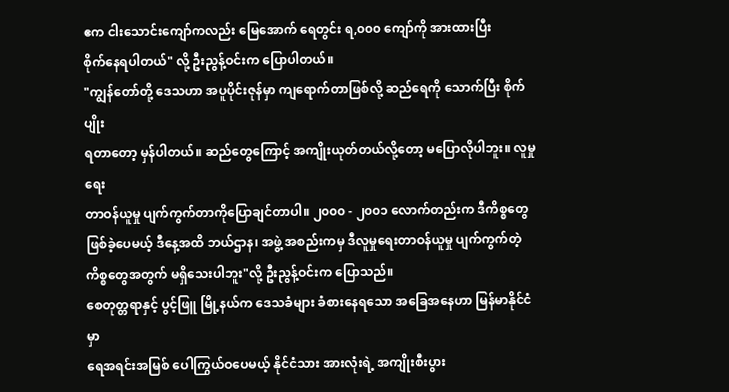ဧက ငါးသောင်းကျော်ကလည်း မြေအောက် ရေတွင်း ရ,၀၀၀ ကျော်ကို အားထားပြီး
စိုက်နေရပါတယ်" လို့ ဦးညွန့်ဝင်းက ပြောပါတယ်။
"ကျွန်တော်တို့ ဒေသဟာ အပူပိုင်းဇုန်မှာ ကျရောက်တာဖြစ်လို့ ဆည်ရေကို သောက်ပြီး စိုက်ပျိုး
ရတာတော့ မှန်ပါတယ်။ ဆည်တွေကြောင့် အကျိုးယုတ်တယ်လို့တော့ မပြောလိုပါဘူး။ လူမှုရေး
တာဝန်ယူမှု ပျက်ကွက်တာကိုပြောချင်တာပါ။ ၂၀၀၀ - ၂၀၀၁ လောက်တည်းက ဒီကိစ္စတွေ
ဖြစ်ခဲ့ပေမယ့် ဒီနေ့အထိ ဘယ်ဌာန၊ အဖွဲ့ အစည်းကမှ ဒီလူမှုရေးတာဝန်ယူမှု ပျက်ကွက်တဲ့
ကိစ္စတွေအတွက် မရှိသေးပါဘူး"လို့ ဦးညွန့်ဝင်းက ပြောသည်။
စေတုတ္တရာနှင့် ပွင့်ဖြူ မြို့နယ်က ဒေသခံများ ခံစားနေရသော အခြေအနေဟာ မြန်မာနိုင်ငံမှာ
ရေအရင်းအမြစ် ပေါကြွယ်ဝပေမယ့် နိုင်ငံသား အားလုံးရဲ့ အကျိုးစီးပွား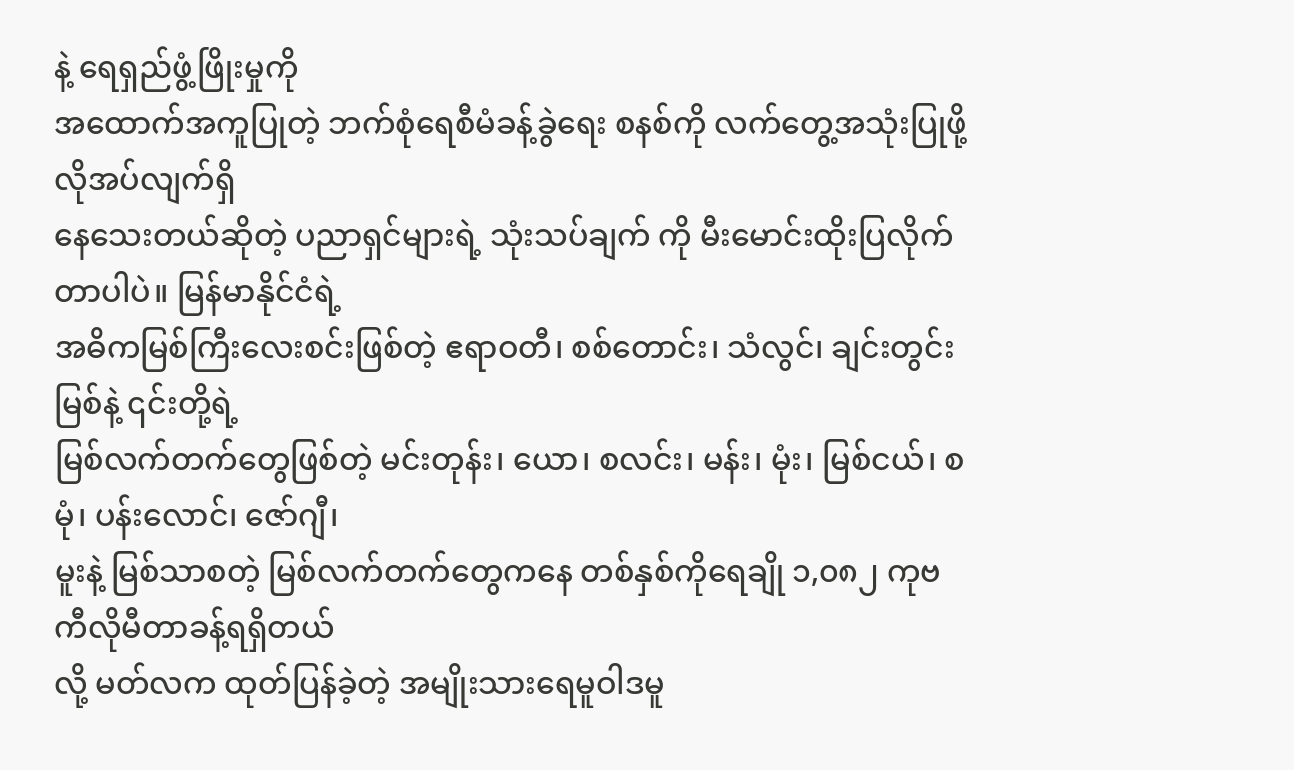နဲ့ ရေရှည်ဖွံ့ဖြိုးမှုကို
အထောက်အကူပြုတဲ့ ဘက်စုံရေစီမံခန့်ခွဲရေး စနစ်ကို လက်တွေ့အသုံးပြုဖို့ လိုအပ်လျက်ရှိ
နေသေးတယ်ဆိုတဲ့ ပညာရှင်များရဲ့ သုံးသပ်ချက် ကို မီးမောင်းထိုးပြလိုက်တာပါပဲ။ မြန်မာနိုင်ငံရဲ့
အဓိကမြစ်ကြီးလေးစင်းဖြစ်တဲ့ ဧရာဝတီ၊ စစ်တောင်း၊ သံလွင်၊ ချင်းတွင်းမြစ်နဲ့ ၎င်းတို့ရဲ့
မြစ်လက်တက်တွေဖြစ်တဲ့ မင်းတုန်း၊ ယော၊ စလင်း၊ မန်း၊ မုံး၊ မြစ်ငယ်၊ စမုံ၊ ပန်းလောင်၊ ဇော်ဂျီ၊
မူးနဲ့ မြစ်သာစတဲ့ မြစ်လက်တက်တွေကနေ တစ်နှစ်ကိုရေချို ၁,၀၈၂ ကုဗကီလိုမီတာခန့်ရရှိတယ်
လို့ မတ်လက ထုတ်ပြန်ခဲ့တဲ့ အမျိုးသားရေမူဝါဒမူ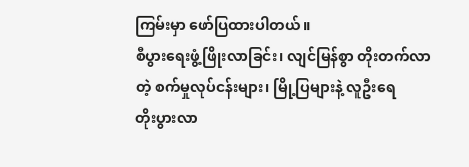ကြမ်းမှာ ဖော်ပြထားပါတယ်။
စီပွားရေးဖွံ့ဖြိုးလာခြင်း၊ လျင်မြန်စွာ တိုးတက်လာတဲ့ စက်မှုလုပ်ငန်းများ၊ မြို့ပြများနဲ့ လူဦးရေ
တိုးပွားလာ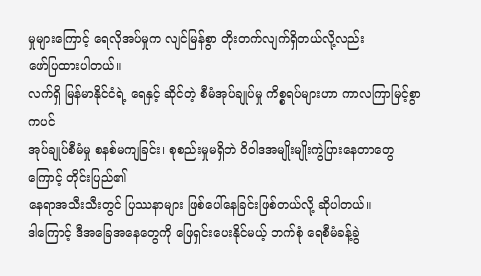မှုများကြောင့် ရေလိုအပ်မှုက လျင်မြန်စွာ တိုးတက်လျက်ရှိတယ်လို့လည်း
ဖော်ပြထားပါတယ်။
လက်ရှိ မြန်မာနိုင်ငံရဲ့ ရေနှင့် ဆိုင်တဲ့ စီမံအုပ်ချုပ်မှု ကိစ္စရပ်များဟာ ကာလကြာမြင့်စွာကပင်
အုပ်ချုပ်စီမံမှု စနစ်မကျခြင်း၊ စုစည်းမှုမရှိဘဲ ၀ိ၀ါဒအမျိုးမျိုးကွဲပြားနေတာတွေကြောင့် တိုင်းပြည်၏
နေရာအသီးသီးတွင် ပြဿနာများ ဖြစ်ပေါ်နေခြင်းဖြစ်တယ်လို့ ဆိုပါတယ်။
ဒါကြောင့် ဒီအခြေအနေတွေကို ဖြေရှင်းပေးနိုင်မယ့် ဘက်စုံ ရေစီမံခန့်ခွဲ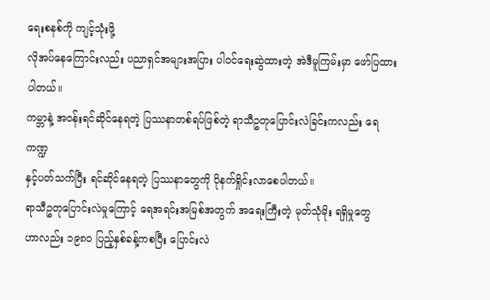ရေးစနစ်ကို ကျင့်သုံးဖို့
လိုအပ်နေကြောင်းလည်း ပညာရှင်အများအပြား ပါ၀င်ရေးဆွဲထားတဲ့ အဲဒီမူကြမ်းမှာ ဖော်ပြထား
ပါတယ်။
ကမ္ဘာနဲ့ အဝန်းရင်ဆိုင်နေရတဲ့ ပြဿနာတစ်ရပ်ဖြစ်တဲ့ ရာသီဥတုပြောင်းလဲခြင်းကလည်း ရေကဏ္ဍ
နှင့်ပတ်သက်ပြီး ရင်ဆိုင်နေရတဲ့ ပြဿနာတွေကို ပိုနက်ရှိုင်းလာစေပါတယ်။
ရာသီဥတုပြောင်းလဲမှုကြောင့် ရေအရင်းအမြစ်အတွက် အရေးကြီးတဲ့ မုတ်သုံမိုး ရရှိမှုတွေ
ဟာလည်း ၁၉၈၀ ပြည့်နှစ်ခန့်ကစပြီး ပြောင်းလဲ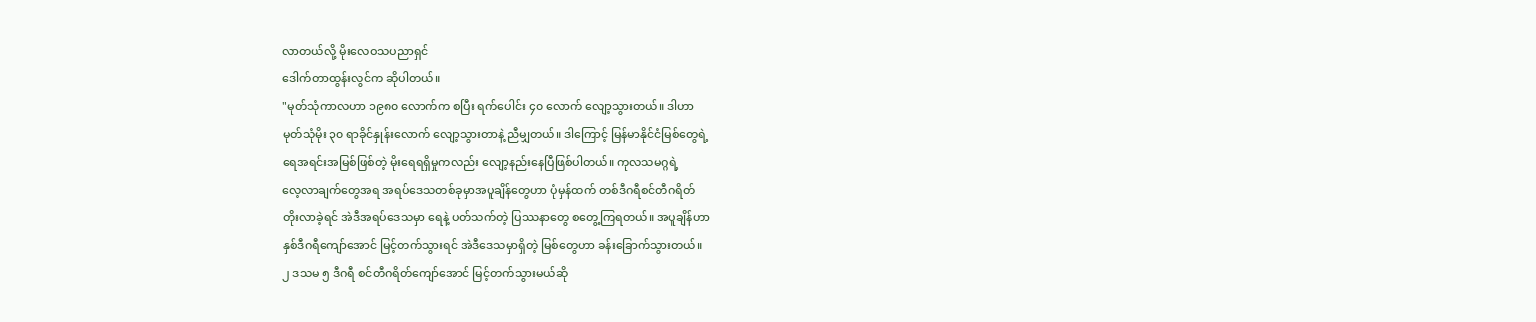လာတယ်လို့ မိုးလေဝသပညာရှင်
ဒေါက်တာထွန်းလွင်က ဆိုပါတယ်။
"မုတ်သုံကာလဟာ ၁၉၈၀ လောက်က စပြီး ရက်ပေါင်း ၄၀ လောက် လျော့သွားတယ်။ ဒါဟာ
မုတ်သုံမိုး ၃၀ ရာခိုင်နှုန်းလောက် လျော့သွားတာနဲ့ ညီမျှတယ်။ ဒါကြောင့် မြန်မာနိုင်ငံမြစ်တွေရဲ့
ရေအရင်းအမြစ်ဖြစ်တဲ့ မိုးရေရရှိမှုကလည်း လျော့နည်းနေပြီဖြစ်ပါတယ်။ ကုလသမဂ္ဂရဲ့
လေ့လာချက်တွေအရ အရပ်ဒေသတစ်ခုမှာအပူချိန်တွေဟာ ပုံမှန်ထက် တစ်ဒီဂရီစင်တီဂရိတ်
တိုးလာခဲ့ရင် အဲဒီအရပ်ဒေသမှာ ရေနဲ့ ပတ်သက်တဲ့ ပြဿနာတွေ စတွေ့ကြရတယ်။ အပူချိန်ဟာ
နှစ်ဒီဂရီကျော်အောင် မြင့်တက်သွားရင် အဲဒီဒေသမှာရှိတဲ့ မြစ်တွေဟာ ခန်းခြောက်သွားတယ်။
၂ ဒသမ ၅ ဒီဂရီ စင်တီဂရိတ်ကျော်အောင် မြင့်တက်သွားမယ်ဆို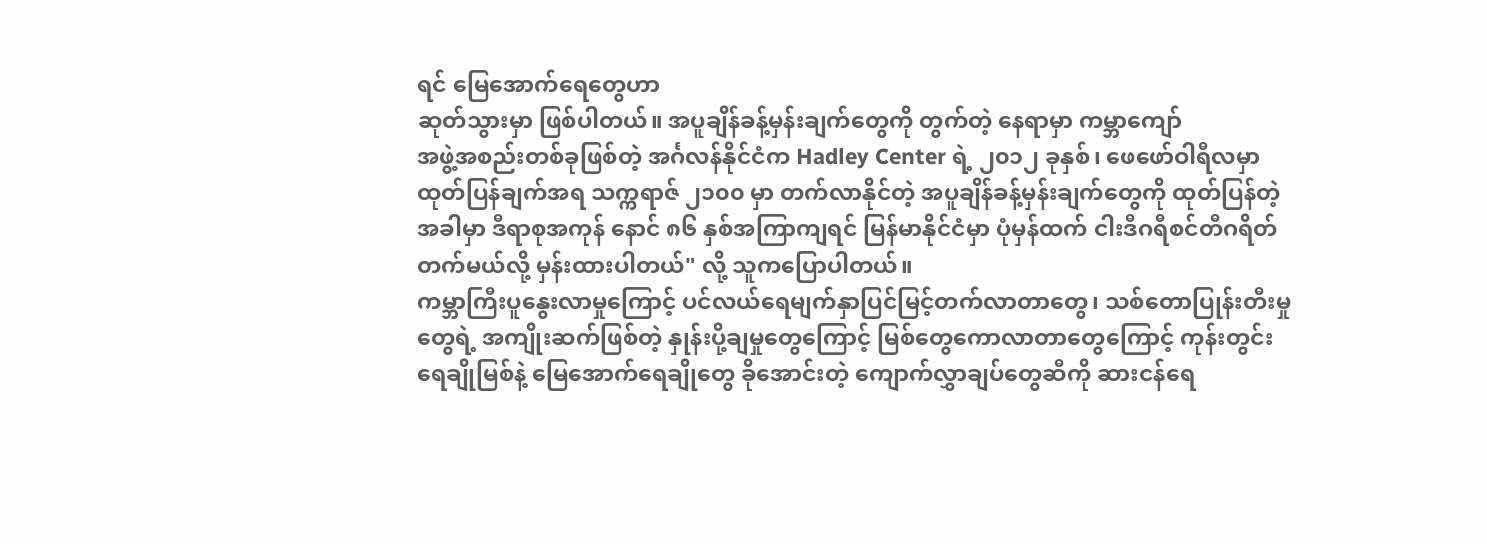ရင် မြေအောက်ရေတွေဟာ
ဆုတ်သွားမှာ ဖြစ်ပါတယ်။ အပူချိန်ခန့်မှန်းချက်တွေကို တွက်တဲ့ နေရာမှာ ကမ္ဘာကျော်
အဖွဲ့အစည်းတစ်ခုဖြစ်တဲ့ အင်္ဂလန်နိုင်ငံက Hadley Center ရဲ့ ၂၀၁၂ ခုနှစ်၊ ဖေဖော်ဝါရီလမှာ
ထုတ်ပြန်ချက်အရ သက္ကရာဇ် ၂၁၀၀ မှာ တက်လာနိုင်တဲ့ အပူချိန်ခန့်မှန်းချက်တွေကို ထုတ်ပြန်တဲ့
အခါမှာ ဒီရာစုအကုန် နောင် ၈၆ နှစ်အကြာကျရင် မြန်မာနိုင်ငံမှာ ပုံမှန်ထက် ငါးဒီဂရီစင်တီဂရိတ်
တက်မယ်လို့ မှန်းထားပါတယ်" လို့ သူကပြောပါတယ်။
ကမ္ဘာကြီးပူနွေးလာမှုကြောင့် ပင်လယ်ရေမျက်နှာပြင်မြင့်တက်လာတာတွေ၊ သစ်တောပြုန်းတီးမှု
တွေရဲ့ အကျိုးဆက်ဖြစ်တဲ့ နှုန်းပို့ချမှုတွေကြောင့် မြစ်တွေကောလာတာတွေကြောင့် ကုန်းတွင်း
ရေချိုမြစ်နဲ့ မြေအောက်ရေချိုတွေ ခိုအောင်းတဲ့ ကျောက်လွှာချပ်တွေဆီကို ဆားငန်ရေ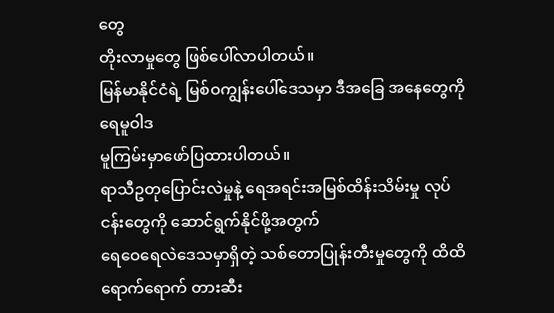တွေ
တိုးလာမှုတွေ ဖြစ်ပေါ်လာပါတယ်။
မြန်မာနိုင်ငံရဲ့ မြစ်ဝကျွန်းပေါ်ဒေသမှာ ဒီအခြေ အနေတွေကို ရေမူဝါဒ
မူကြမ်းမှာဖော်ပြထားပါတယ်။
ရာသီဥတုပြောင်းလဲမှုနဲ့ ရေအရင်းအမြစ်ထိန်းသိမ်းမှု လုပ်ငန်းတွေကို ဆောင်ရွက်နိုင်ဖို့အတွက်
ရေဝေရေလဲဒေသမှာရှိတဲ့ သစ်တောပြုန်းတီးမှုတွေကို ထိထိရောက်ရောက် တားဆီး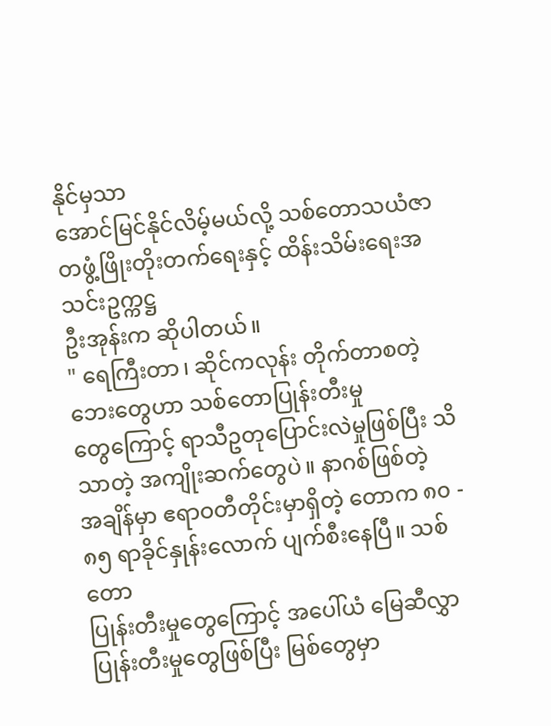နိုင်မှသာ
အောင်မြင်နိုင်လိမ့်မယ်လို့ သစ်တောသယံဇာတဖွံ့ဖြိုးတိုးတက်ရေးနှင့် ထိန်းသိမ်းရေးအသင်းဥက္ကဋ္ဌ
ဦးအုန်းက ဆိုပါတယ်။
" ရေကြီးတာ၊ ဆိုင်ကလုန်း တိုက်တာစတဲ့ ဘေးတွေဟာ သစ်တောပြုန်းတီးမှု
တွေကြောင့် ရာသီဥတုပြောင်းလဲမှုဖြစ်ပြီး သိသာတဲ့ အကျိုးဆက်တွေပဲ။ နာဂစ်ဖြစ်တဲ့
အချိန်မှာ ဧရာဝတီတိုင်းမှာရှိတဲ့ တောက ၈၀ - ၈၅ ရာခိုင်နှုန်းလောက် ပျက်စီးနေပြီ။ သစ်တော
ပြုန်းတီးမှုတွေကြောင့် အပေါ်ယံ မြေဆီလွှာ ပြုန်းတီးမှုတွေဖြစ်ပြီး မြစ်တွေမှာ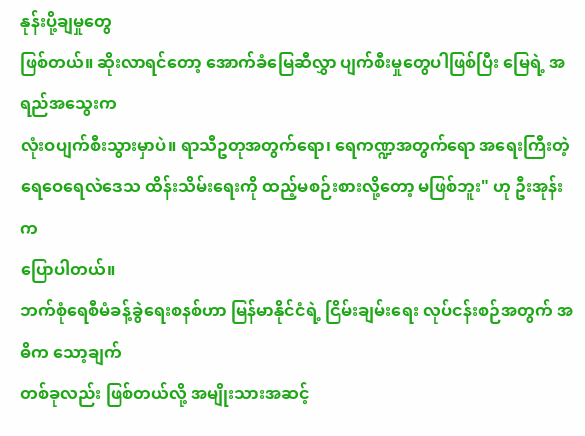နုန်းပို့ချမှုတွေ
ဖြစ်တယ်။ ဆိုးလာရင်တော့ အောက်ခံမြေဆီလွှာ ပျက်စီးမှုတွေပါဖြစ်ပြီး မြေရဲ့ အရည်အသွေးက
လုံးဝပျက်စီးသွားမှာပဲ။ ရာသီဥတုအတွက်ရော၊ ရေကဏ္ဍအတွက်ရော အရေးကြီးတဲ့
ရေဝေရေလဲဒေသ ထိန်းသိမ်းရေးကို ထည့်မစဉ်းစားလို့တော့ မဖြစ်ဘူး" ဟု ဦးအုန်း က
ပြောပါတယ်။
ဘက်စုံရေစီမံခန့်ခွဲရေးစနစ်ဟာ မြန်မာနိုင်ငံရဲ့ ငြိမ်းချမ်းရေး လုပ်ငန်းစဉ်အတွက် အဓိက သော့ချက်
တစ်ခုလည်း ဖြစ်တယ်လို့ အမျိုးသားအဆင့်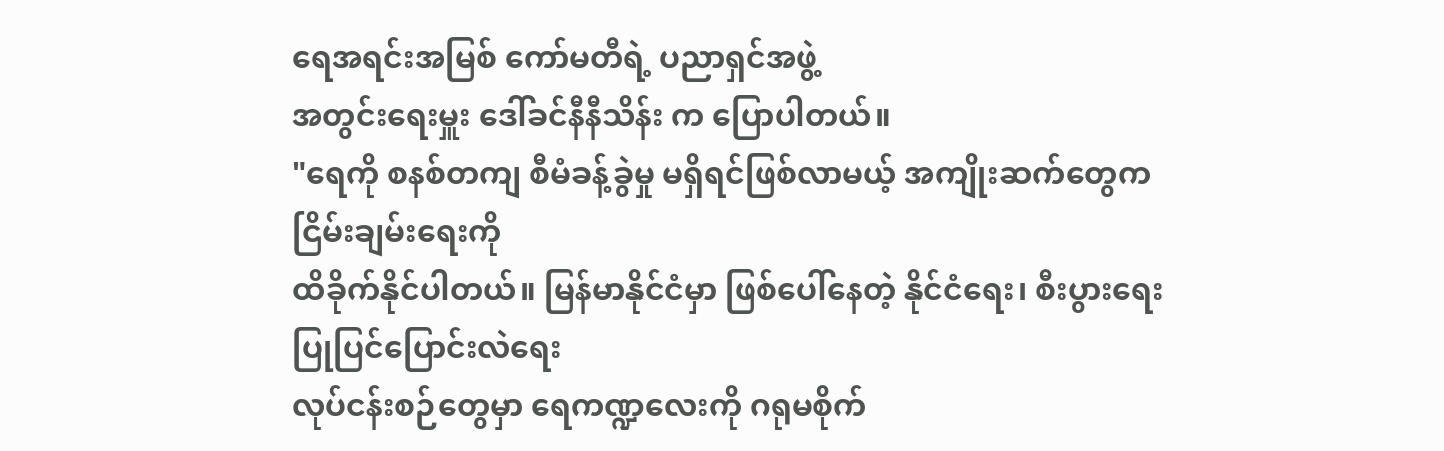ရေအရင်းအမြစ် ကော်မတီရဲ့ ပညာရှင်အဖွဲ့
အတွင်းရေးမှူး ဒေါ်ခင်နီနီသိန်း က ပြောပါတယ်။
"ရေကို စနစ်တကျ စီမံခန့်ခွဲမှု မရှိရင်ဖြစ်လာမယ့် အကျိုးဆက်တွေက ငြိမ်းချမ်းရေးကို
ထိခိုက်နိုင်ပါတယ်။ မြန်မာနိုင်ငံမှာ ဖြစ်ပေါ်နေတဲ့ နိုင်ငံရေး၊ စီးပွားရေး ပြုပြင်ပြောင်းလဲရေး
လုပ်ငန်းစဉ်တွေမှာ ရေကဏ္ဍလေးကို ဂရုမစိုက်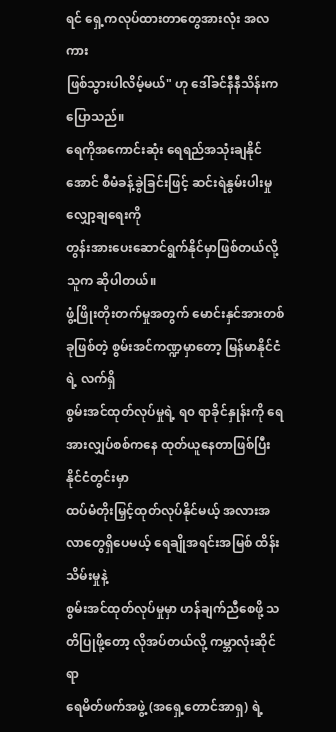ရင် ရှေ့ကလုပ်ထားတာတွေအားလုံး အလကား
ဖြစ်သွားပါလိမ့်မယ်" ဟု ဒေါ်ခင်နီနီသိန်းက ပြောသည်။
ရေကိုအကောင်းဆုံး ရေရည်အသုံးချနိုင်အောင် စီမံခန့်ခွဲခြင်းဖြင့် ဆင်းရဲနွမ်းပါးမှု လျှော့ချရေးကို
တွန်းအားပေးဆောင်ရွက်နိုင်မှာဖြစ်တယ်လို့ သူက ဆိုပါတယ်။
ဖွံ့ဖြိုးတိုးတက်မှုအတွက် မောင်းနှင်အားတစ်ခုဖြစ်တဲ့ စွမ်းအင်ကဏ္ဍမှာတော့ မြန်မာနိုင်ငံရဲ့ လက်ရှိ
စွမ်းအင်ထုတ်လုပ်မှုရဲ့ ရ၀ ရာခိုင်နှုန်းကို ရေအားလျှပ်စစ်ကနေ ထုတ်ယူနေတာဖြစ်ပြီး နိုင်ငံတွင်းမှာ
ထပ်မံတိုးမြှင့်ထုတ်လုပ်နိုင်မယ့် အလားအလာတွေရှိပေမယ့် ရေချိုအရင်းအမြစ် ထိန်းသိမ်းမှုနဲ့
စွမ်းအင်ထုတ်လုပ်မှုမှာ ဟန်ချက်ညီစေဖို့ သတိပြုဖို့တော့ လိုအပ်တယ်လို့ ကမ္ဘာလုံးဆိုင်ရာ
ရေမိတ်ဖက်အဖွဲ့ (အရှေ့တောင်အာရှ) ရဲ့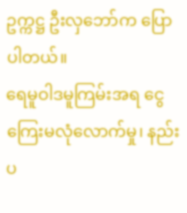ဥက္ကဋ္ဌ ဦးလှဘော်က ပြောပါတယ်။
ရေမူဝါဒမူကြမ်းအရ ငွေကြေးမလုံလောက်မှု၊ နည်းပ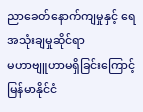ညာခေတ်နောက်ကျမှုနှင့် ရေအသုံးချမှုဆိုင်ရာ
မဟာဗျူဟာမရှိခြင်းကြောင့် မြန်မာနိုင်ငံ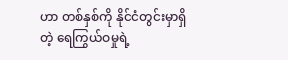ဟာ တစ်နှစ်ကို နိုင်ငံတွင်းမှာရှိတဲ့ ရေကြွယ်ဝမှုရဲ့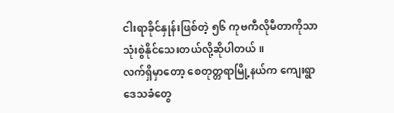ငါးရာခိုင်နှုန်းဖြစ်တဲ့ ၅၆ ကုဗကီလိုမီတာကိုသာ သုံးစွဲနိုင်သေးတယ်လို့ဆိုပါတယ်။
လက်ရှိမှာတော့ စေတုတ္တရာမြို့နယ်က ကျေးရွာဒေသခံတွေ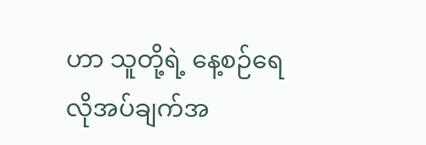ဟာ သူတို့ရဲ့ နေ့စဉ်ရေ
လိုအပ်ချက်အ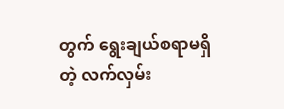တွက် ရွေးချယ်စရာမရှိတဲ့ လက်လှမ်း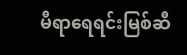မီရာရေရင်းမြစ်ဆီ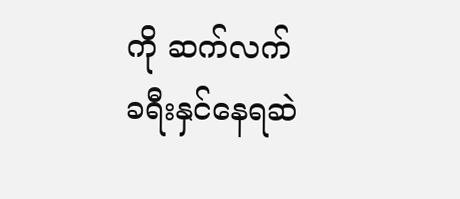ကို ဆက်လက်
ခရီးနှင်နေရဆဲ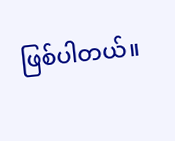ဖြစ်ပါတယ်။